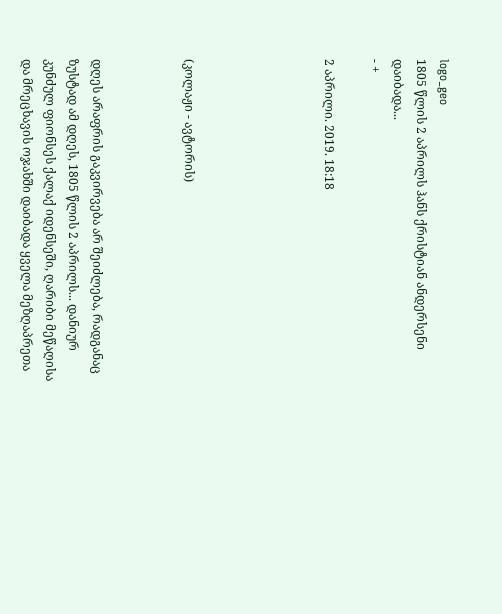logo_geo
1805 წლის 2 აპრილს ჰანს ქრისტიან ანდერსენი დაიბადა...
- +

2 აპრილი. 2019. 18:18





(კოლაჟი - ავტორის)



დღეს არაფრის გაკვირვება არ შეიძლება, რადგანაც ზუსტად ამ დღეს, 1805 წლის 2 აპრილს... დანიურ კუნძულ ფიონსეს ქალაქ იდენსეში, ღარიბი მეწაღისა და მრეცხავის ოჯახში დაიბადა ყველა მეზღაპრეთა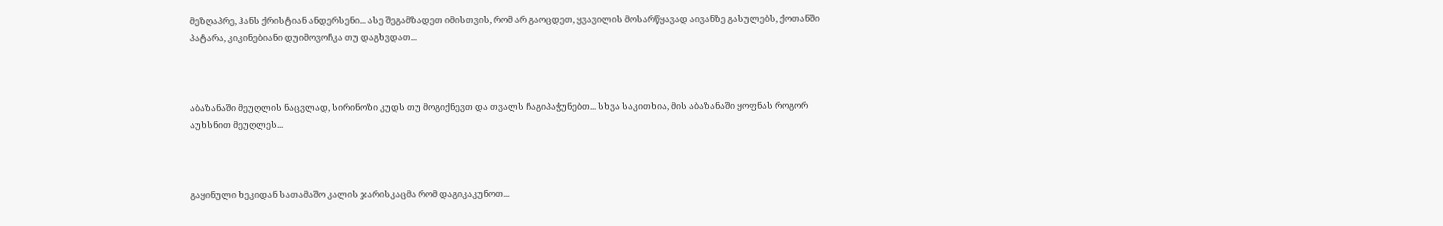მეზღაპრე, ჰანს ქრისტიან ანდერსენი... ასე შეგამზადეთ იმისთვის, რომ არ გაოცდეთ, ყვავილის მოსარწყავად აივანზე გასულებს, ქოთანში პატარა, კიკინებიანი დუიმოვოჩკა თუ დაგხვდათ...



აბაზანაში მეუღლის ნაცვლად, სირინოზი კუდს თუ მოგიქნევთ და თვალს ჩაგიპაჭუნებთ... სხვა საკითხია, მის აბაზანაში ყოფნას როგორ აუხსნით მეუღლეს...



გაყინული ხეკიდან სათამაშო კალის ჯარისკაცმა რომ დაგიკაკუნოთ...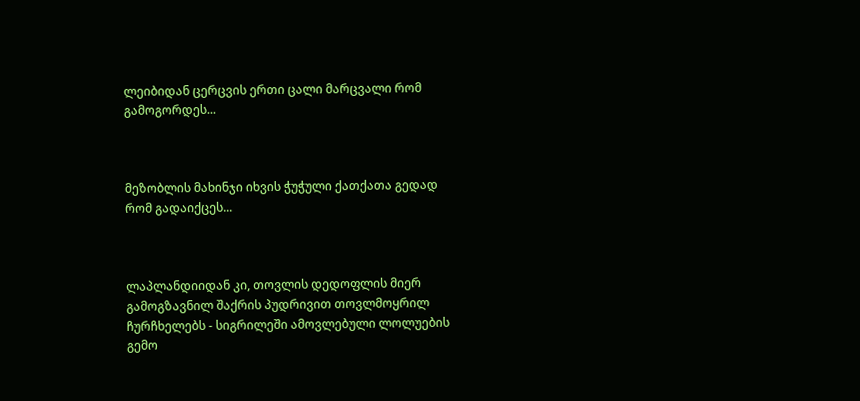ლეიბიდან ცერცვის ერთი ცალი მარცვალი რომ გამოგორდეს...



მეზობლის მახინჯი იხვის ჭუჭული ქათქათა გედად რომ გადაიქცეს...



ლაპლანდიიდან კი, თოვლის დედოფლის მიერ გამოგზავნილ შაქრის პუდრივით თოვლმოყრილ ჩურჩხელებს - სიგრილეში ამოვლებული ლოლუების გემო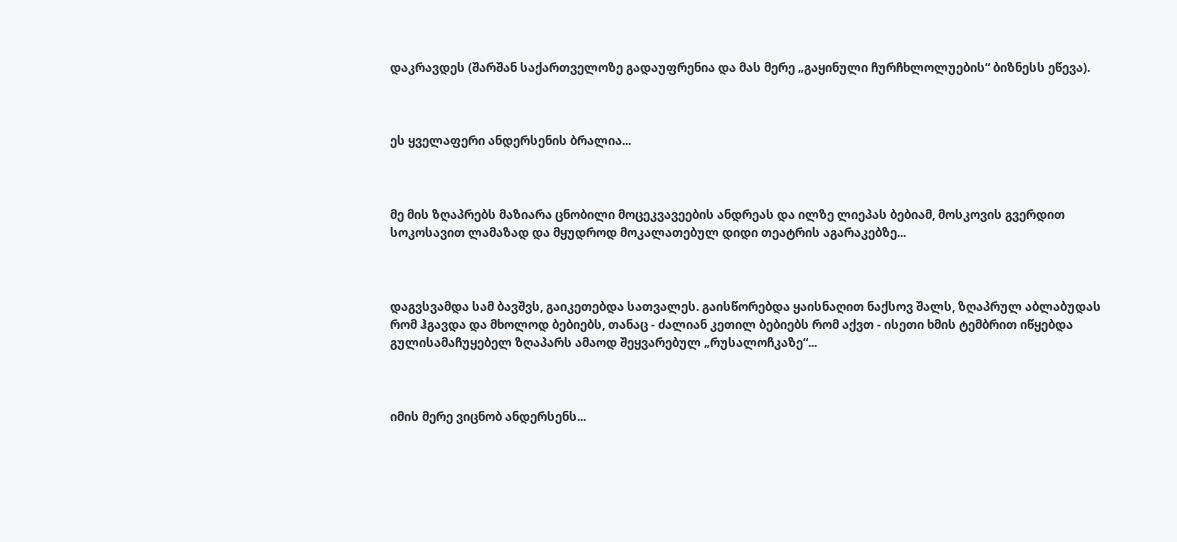დაკრავდეს (შარშან საქართველოზე გადაუფრენია და მას მერე „გაყინული ჩურჩხლოლუების“ ბიზნესს ეწევა).



ეს ყველაფერი ანდერსენის ბრალია...



მე მის ზღაპრებს მაზიარა ცნობილი მოცეკვავეების ანდრეას და ილზე ლიეპას ბებიამ, მოსკოვის გვერდით სოკოსავით ლამაზად და მყუდროდ მოკალათებულ დიდი თეატრის აგარაკებზე...



დაგვსვამდა სამ ბავშვს, გაიკეთებდა სათვალეს. გაისწორებდა ყაისნაღით ნაქსოვ შალს, ზღაპრულ აბლაბუდას რომ ჰგავდა და მხოლოდ ბებიებს, თანაც - ძალიან კეთილ ბებიებს რომ აქვთ - ისეთი ხმის ტემბრით იწყებდა გულისამაჩუყებელ ზღაპარს ამაოდ შეყვარებულ „რუსალოჩკაზე“...



იმის მერე ვიცნობ ანდერსენს...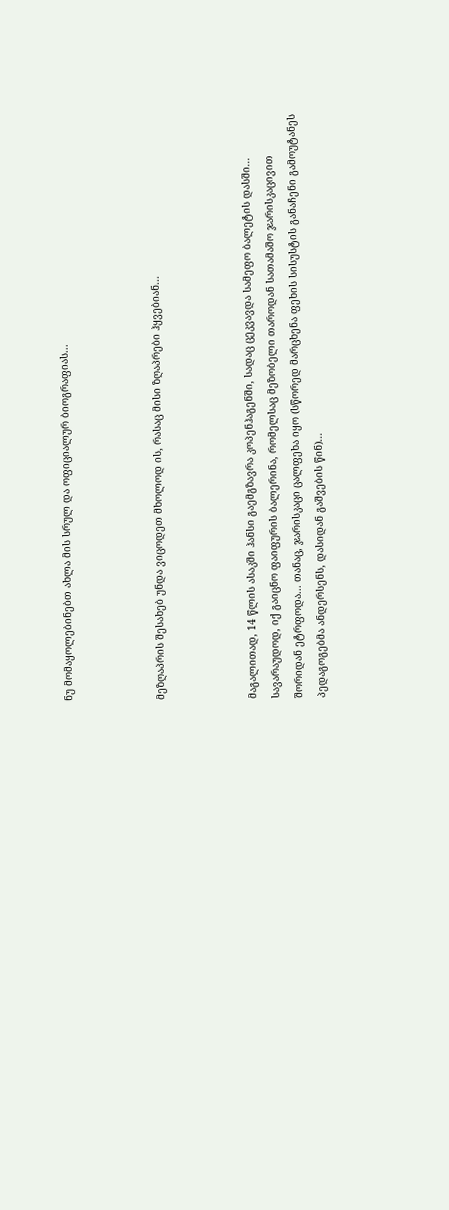ნუ მომაყოლებინებთ ახლა მის სრულ და ოფიციალურ ბიოგრაფიას...



მეზღაპრის შესახებ უნდა ვიცოდეთ მხოლოდ ის, რასაც მისი ზღაპრები ჰყვებიან...



მაგალითად, 14 წლის ასაკში ჰანსი გაემგზავრა კოპენჰაგენში, სადაც ცეკვავდა სამეფო ბალეტის დასში... სავარაუდოდ, იქ გაიცნო ფაიფურის ბალერინა, რომელსაც მეზობელი თაროდან სათამაშო ჯარისკაცივით შორიდან ეტრფოდა... თანაც, ჯარისკაცი ცალფეხა იყო (სწორედ მარცხენა ფეხის სისუსტის განაჩენი გამოუტანეს პედაგოგებმა ანდერსენს, დასიდან გაშვების წინ)...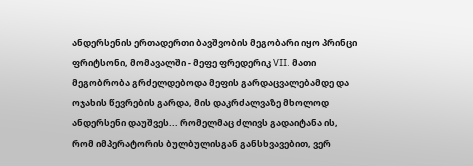ანდერსენის ერთადერთი ბავშვობის მეგობარი იყო პრინცი ფრიტსონი, მომავალში - მეფე ფრედერიკ VII. მათი მეგობრობა გრძელდებოდა მეფის გარდაცვალებამდე და ოჯახის წევრების გარდა, მის დაკრძალვაზე მხოლოდ ანდერსენი დაუშვეს... რომელმაც ძლივს გადაიტანა ის, რომ იმპერატორის ბულბულისგან განსხვავებით, ვერ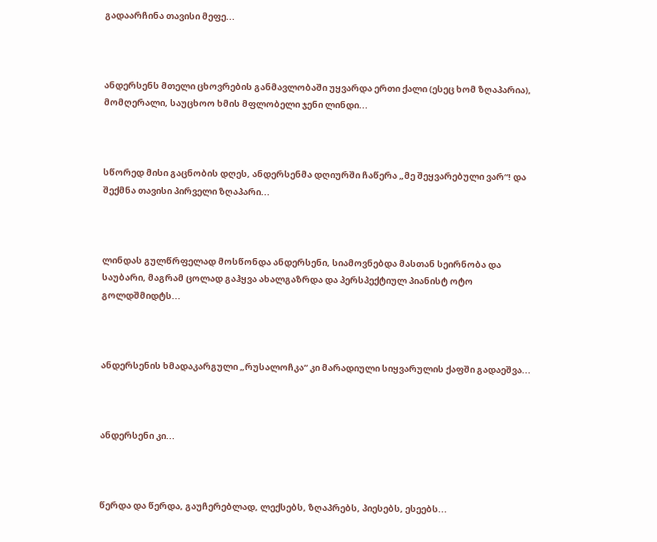გადაარჩინა თავისი მეფე...



ანდერსენს მთელი ცხოვრების განმავლობაში უყვარდა ერთი ქალი (ესეც ხომ ზღაპარია), მომღერალი, საუცხოო ხმის მფლობელი ჯენი ლინდი...



სწორედ მისი გაცნობის დღეს, ანდერსენმა დღიურში ჩაწერა „მე შეყვარებული ვარ“! და შექმნა თავისი პირველი ზღაპარი...



ლინდას გულწრფელად მოსწონდა ანდერსენი, სიამოვნებდა მასთან სეირნობა და საუბარი, მაგრამ ცოლად გაჰყვა ახალგაზრდა და პერსპექტიულ პიანისტ ოტო გოლდშმიდტს...



ანდერსენის ხმადაკარგული „რუსალოჩკა“ კი მარადიული სიყვარულის ქაფში გადაეშვა...



ანდერსენი კი...



წერდა და წერდა, გაუჩერებლად, ლექსებს, ზღაპრებს, პიესებს, ესეებს...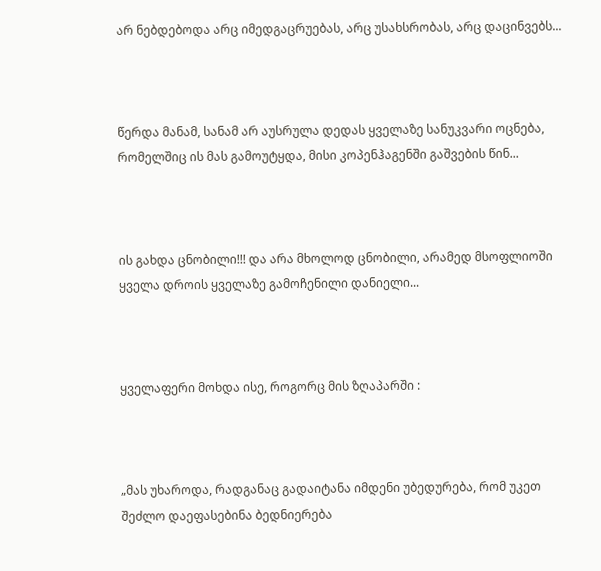არ ნებდებოდა არც იმედგაცრუებას, არც უსახსრობას, არც დაცინვებს...



წერდა მანამ, სანამ არ აუსრულა დედას ყველაზე სანუკვარი ოცნება, რომელშიც ის მას გამოუტყდა, მისი კოპენჰაგენში გაშვების წინ...



ის გახდა ცნობილი!!! და არა მხოლოდ ცნობილი, არამედ მსოფლიოში ყველა დროის ყველაზე გამოჩენილი დანიელი...



ყველაფერი მოხდა ისე, როგორც მის ზღაპარში :



„მას უხაროდა, რადგანაც გადაიტანა იმდენი უბედურება, რომ უკეთ შეძლო დაეფასებინა ბედნიერება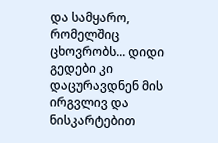და სამყარო, რომელშიც ცხოვრობს... დიდი გედები კი დაცურავდნენ მის ირგვლივ და ნისკარტებით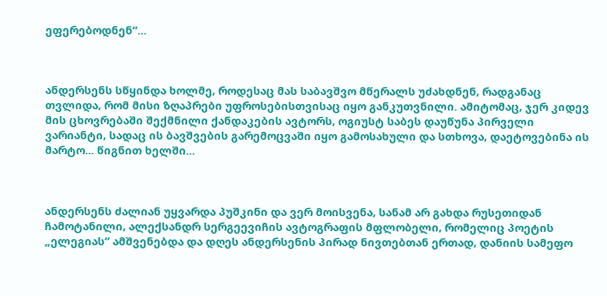ეფერებოდნენ“...



ანდერსენს სწყინდა ხოლმე, როდესაც მას საბავშვო მწერალს უძახდნენ, რადგანაც თვლიდა, რომ მისი ზღაპრები უფროსებისთვისაც იყო განკუთვნილი. ამიტომაც, ჯერ კიდევ მის ცხოვრებაში შექმნილი ქანდაკების ავტორს, ოგიუსტ საბეს დაუწუნა პირველი ვარიანტი, სადაც ის ბავშვების გარემოცვაში იყო გამოსახული და სთხოვა, დაეტოვებინა ის მარტო... წიგნით ხელში...



ანდერსენს ძალიან უყვარდა პუშკინი და ვერ მოისვენა, სანამ არ გახდა რუსეთიდან ჩამოტანილი, ალექსანდრ სერგეევიჩის ავტოგრაფის მფლობელი, რომელიც პოეტის „ელეგიას“ ამშვენებდა და დღეს ანდერსენის პირად ნივთებთან ერთად, დანიის სამეფო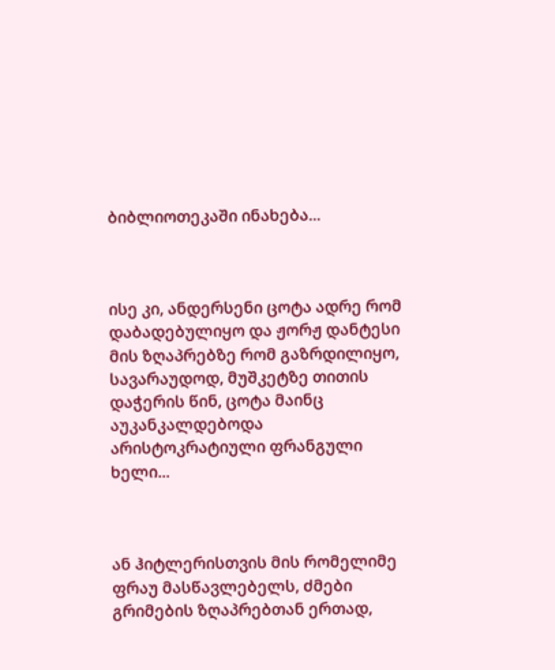ბიბლიოთეკაში ინახება...



ისე კი, ანდერსენი ცოტა ადრე რომ დაბადებულიყო და ჟორჟ დანტესი მის ზღაპრებზე რომ გაზრდილიყო, სავარაუდოდ, მუშკეტზე თითის დაჭერის წინ, ცოტა მაინც აუკანკალდებოდა არისტოკრატიული ფრანგული ხელი...



ან ჰიტლერისთვის მის რომელიმე ფრაუ მასწავლებელს, ძმები გრიმების ზღაპრებთან ერთად,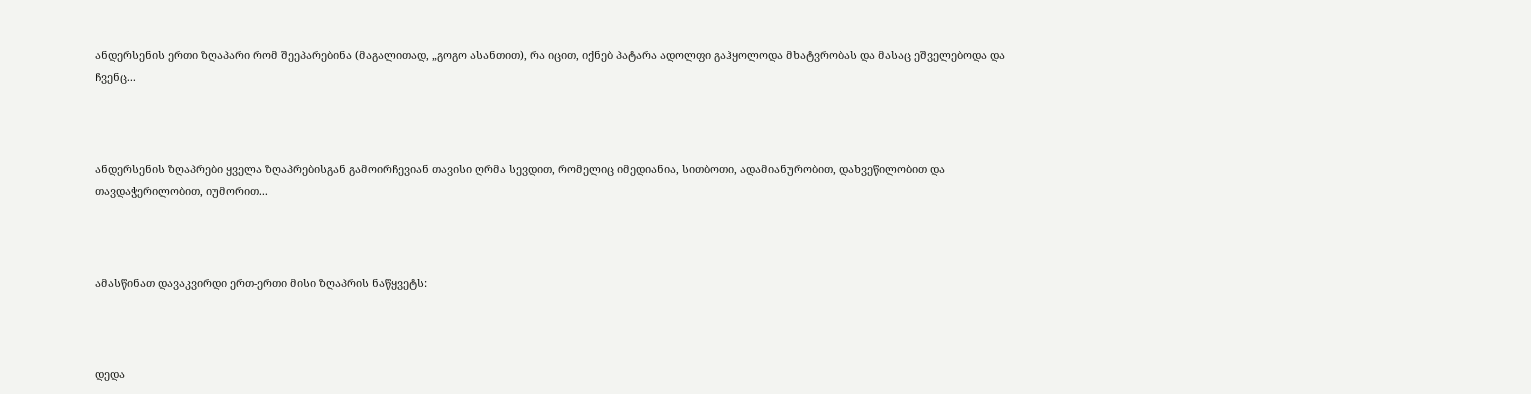ანდერსენის ერთი ზღაპარი რომ შეეპარებინა (მაგალითად, „გოგო ასანთით), რა იცით, იქნებ პატარა ადოლფი გაჰყოლოდა მხატვრობას და მასაც ეშველებოდა და ჩვენც...



ანდერსენის ზღაპრები ყველა ზღაპრებისგან გამოირჩევიან თავისი ღრმა სევდით, რომელიც იმედიანია, სითბოთი, ადამიანურობით, დახვეწილობით და თავდაჭერილობით, იუმორით...



ამასწინათ დავაკვირდი ერთ-ერთი მისი ზღაპრის ნაწყვეტს:



დედა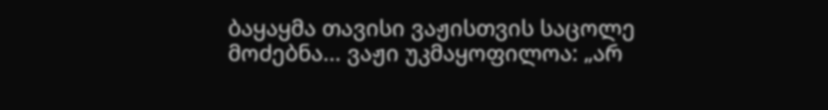ბაყაყმა თავისი ვაჟისთვის საცოლე მოძებნა... ვაჟი უკმაყოფილოა: „არ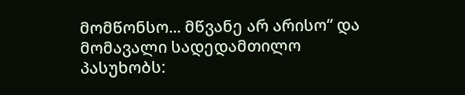მომწონსო... მწვანე არ არისო“ და მომავალი სადედამთილო პასუხობს: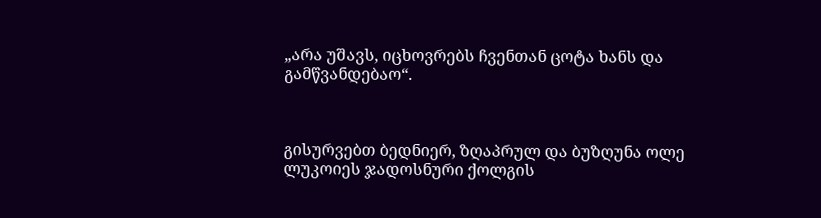„არა უშავს, იცხოვრებს ჩვენთან ცოტა ხანს და გამწვანდებაო“.



გისურვებთ ბედნიერ, ზღაპრულ და ბუზღუნა ოლე ლუკოიეს ჯადოსნური ქოლგის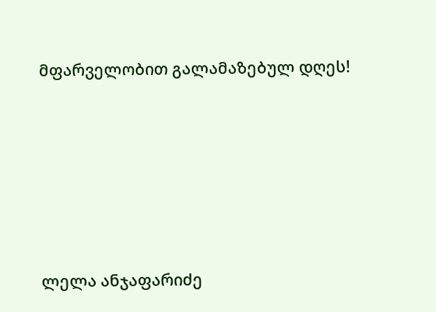მფარველობით გალამაზებულ დღეს!







ლელა ანჯაფარიძე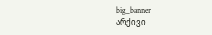big_banner
არქივი